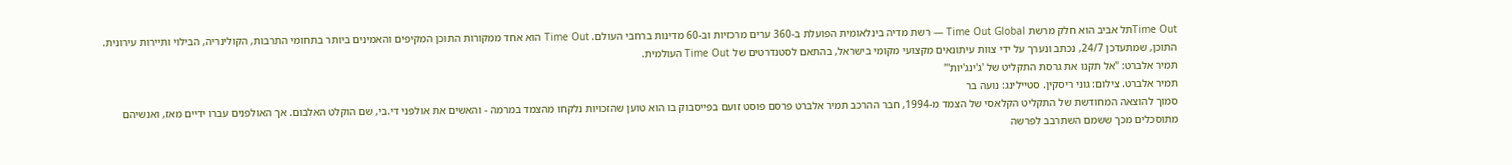Time Outתל אביב הוא חלק מרשת Time Out Global — רשת מדיה בינלאומית הפועלת ב-360 ערים מרכזיות וב-60 מדינות ברחבי העולם. Time Out הוא אחד ממקורות התוכן המקיפים והאמינים ביותר בתחומי התרבות, הקולינריה, הבילוי ותיירות עירונית. התוכן, שמתעדכן 24/7, נכתב ונערך על ידי צוות עיתונאים מקצועי מקומי בישראל, בהתאם לסטנדרטים של Time Out העולמית.
תמיר אלברט: "אל תקנו את גרסת התקליט של 'ג'ינג'יות'"
תמיר אלברט. צילום: גוני ריסקין. סטיילינג: נועה בר
סמוך להוצאה המחודשת של התקליט הקלאסי של הצמד מ-1994, חבר ההרכב תמיר אלברט פרסם פוסט זועם בפייסבוק בו הוא טוען שהזכויות נלקחו מהצמד במרמה - והאשים את אולפני די.בי, שם הוקלט האלבום. אך האולפנים עברו ידיים מאז, ואנשיהם מתוסכלים מכך ששמם השתרבב לפרשה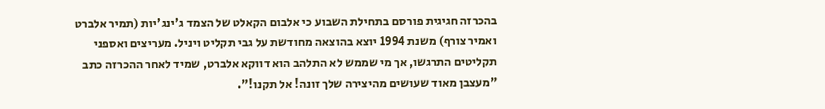בהכרזה חגיגית פורסם בתחילת השבוע כי אלבום הקאלט של הצמד ג'ינג'יות (תמיר אלברט ואמיר צורף) משנת 1994 יוצא בהוצאה מחודשת על גבי תקליט ויניל. מעריצים ואספני תקליטים התרגשו, אך מי שממש לא התלהב הוא דווקא אלברט, שמיד לאחר ההכרזה כתב "מעצבן מאוד שעושים מהיצירה שלך זונה! אל תקנו!".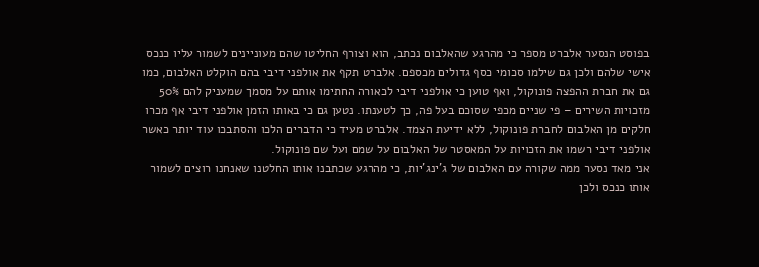בפוסט הנסער אלברט מספר כי מהרגע שהאלבום נכתב, הוא וצורף החליטו שהם מעוניינים לשמור עליו כנכס אישי שלהם ולכן גם שילמו סכומי כסף גדולים מכספם. אלברט תקף את אולפני דיבי בהם הוקלט האלבום, כמו גם את חברת ההפצה פונוקול, ואף טוען כי אולפני דיבי לכאורה החתימו אותם על מסמך שמעניק להם 50% מזכויות השירים – פי שניים מכפי שסוכם בעל פה, כך לטענתו. נטען גם כי באותו הזמן אולפני דיבי אף מכרו חלקים מן האלבום לחברת פונוקול, ללא ידיעת הצמד. אלברט מעיד כי הדברים הלכו והסתבכו עוד יותר כאשר אולפני דיבי רשמו את הזכויות על המאסטר של האלבום על שמם ועל שם פונוקול.
אני מאד נסער ממה שקורה עם האלבום של ג'ינג'יות, כי מהרגע שכתבנו אותו החלטנו שאנחנו רוצים לשמור אותו כנכס ולכן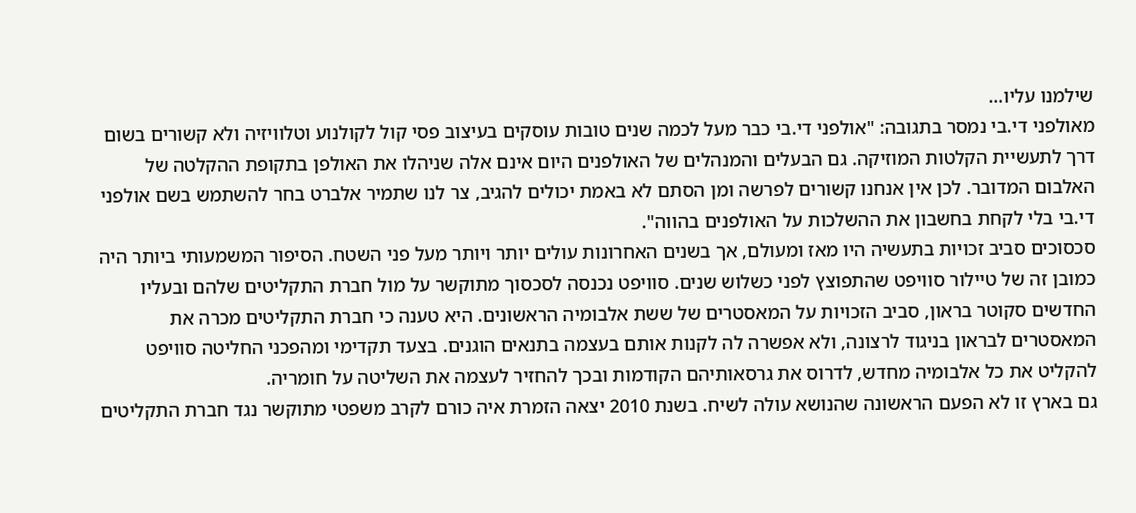שילמנו עליו…
מאולפני די.בי נמסר בתגובה: "אולפני די.בי כבר מעל לכמה שנים טובות עוסקים בעיצוב פסי קול לקולנוע וטלוויזיה ולא קשורים בשום דרך לתעשיית הקלטות המוזיקה. גם הבעלים והמנהלים של האולפנים היום אינם אלה שניהלו את האולפן בתקופת ההקלטה של האלבום המדובר. לכן אין אנחנו קשורים לפרשה ומן הסתם לא באמת יכולים להגיב, צר לנו שתמיר אלברט בחר להשתמש בשם אולפני די.בי בלי לקחת בחשבון את ההשלכות על האולפנים בהווה".
סכסוכים סביב זכויות בתעשיה היו מאז ומעולם, אך בשנים האחרונות עולים יותר ויותר מעל פני השטח. הסיפור המשמעותי ביותר היה כמובן זה של טיילור סוויפט שהתפוצץ לפני כשלוש שנים. סוויפט נכנסה לסכסוך מתוקשר על מול חברת התקליטים שלהם ובעליו החדשים סקוטר בראון, סביב הזכויות על המאסטרים של ששת אלבומיה הראשונים. היא טענה כי חברת התקליטים מכרה את המאסטרים לבראון בניגוד לרצונה, ולא אפשרה לה לקנות אותם בעצמה בתנאים הוגנים. בצעד תקדימי ומהפכני החליטה סוויפט להקליט את כל אלבומיה מחדש, לדרוס את גרסאותיהם הקודמות ובכך להחזיר לעצמה את השליטה על חומריה.
גם בארץ זו לא הפעם הראשונה שהנושא עולה לשיח. בשנת 2010 יצאה הזמרת איה כורם לקרב משפטי מתוקשר נגד חברת התקליטים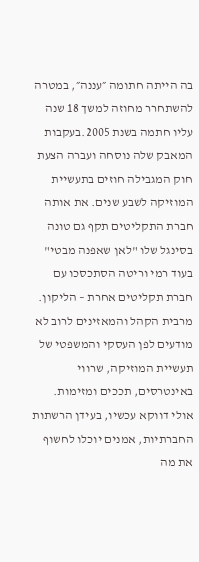בה הייתה חתומה ״עננה״, במטרה להשתחרר מחוזה למשך 18 שנה עליו חתמה בשנת 2005.בעקבות המאבק שלה נוסחה ועברה הצעת חוק המגבילה חוזים בתעשיית המוזיקה לשבע שנים. את אותה חברת התקליטים תקף גם טונה בסינגל שלו "לאן שאפנה מבטי" בעוד רמי וריטה הסתכסכו עם חברת תקליטים אחרת – הליקון.
מרבית הקהל והמאזינים לרוב לא מודעים לפן העסקי והמשפטי של תעשיית המוזיקה, שרווי באינטרסים, תככים ומזימות. אולי דווקא עכשיו, בעידן הרשתות החברתיות, אמנים יוכלו לחשוף את מה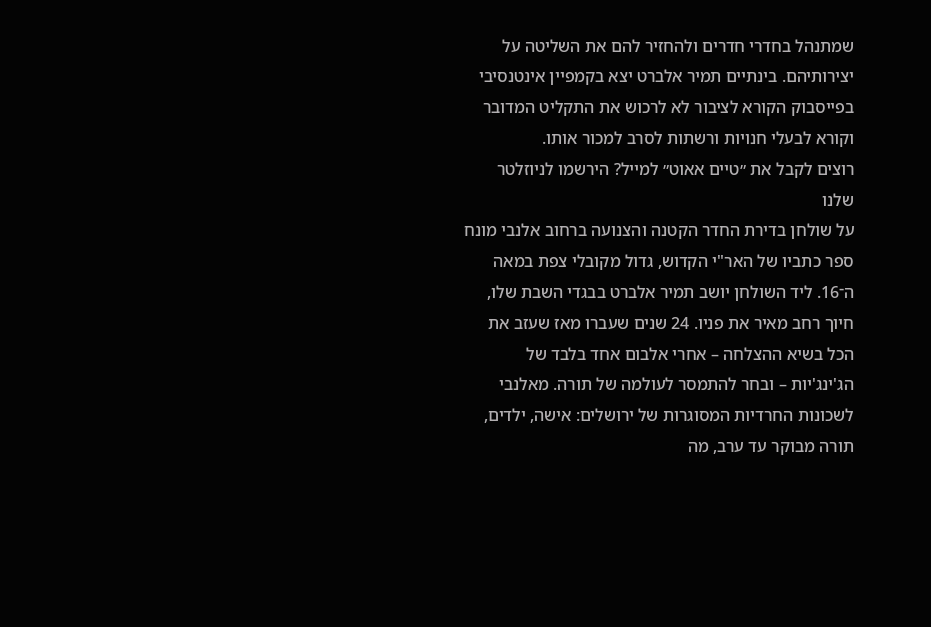שמתנהל בחדרי חדרים ולהחזיר להם את השליטה על יצירותיהם. בינתיים תמיר אלברט יצא בקמפיין אינטנסיבי בפייסבוק הקורא לציבור לא לרכוש את התקליט המדובר וקורא לבעלי חנויות ורשתות לסרב למכור אותו.
רוצים לקבל את ״טיים אאוט״ למייל? הירשמו לניוזלטר שלנו
על שולחן בדירת החדר הקטנה והצנועה ברחוב אלנבי מונח ספר כתביו של האר"י הקדוש, גדול מקובלי צפת במאה ה־16. ליד השולחן יושב תמיר אלברט בבגדי השבת שלו, חיוך רחב מאיר את פניו. 24 שנים שעברו מאז שעזב את הכל בשיא ההצלחה – אחרי אלבום אחד בלבד של הג'ינג'יות – ובחר להתמסר לעולמה של תורה. מאלנבי לשכונות החרדיות המסוגרות של ירושלים: אישה, ילדים, תורה מבוקר עד ערב, מה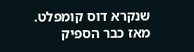שנקרא דוס קומפלט. מאז כבר הספיק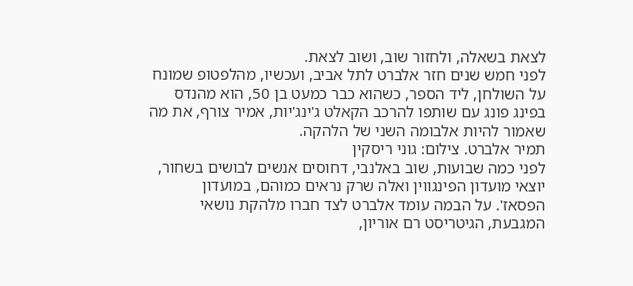לצאת בשאלה, ולחזור שוב, ושוב לצאת.
לפני חמש שנים חזר אלברט לתל אביב, ועכשיו, מהלפטופ שמונח על השולחן, ליד הספר, כשהוא כבר כמעט בן 50, הוא מהנדס בפינג פונג עם שותפו להרכב הקאלט ג'ינג'יות, אמיר צורף, את מה שאמור להיות אלבומה השני של הלהקה.
תמיר אלברט. צילום: גוני ריסקין
לפני כמה שבועות, שוב באלנבי, דחוסים אנשים לבושים בשחור, יוצאי מועדון הפינגווין ואלה שרק נראים כמוהם, במועדון הפסאז'. על הבמה עומד אלברט לצד חברו מלהקת נושאי המגבעת, הגיטריסט רם אוריון,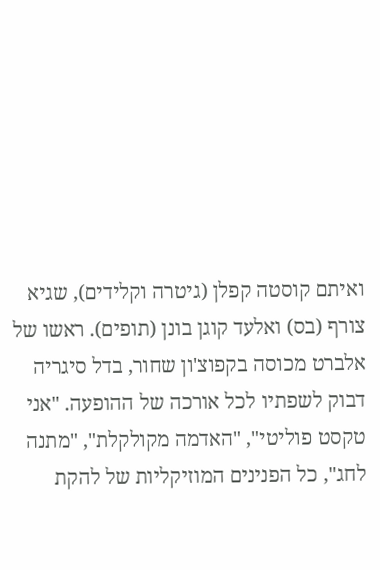ואיתם קוסטה קפלן (גיטרה וקלידים), שגיא צורף (בס) ואלעד קוגן בונן (תופים). ראשו של אלברט מכוסה בקפוצ'ון שחור, בדל סיגריה דבוק לשפתיו לכל אורכה של ההופעה. "אני טקסט פוליטי", "האדמה מקולקלת", "מתנה לחג", כל הפנינים המוזיקליות של להקת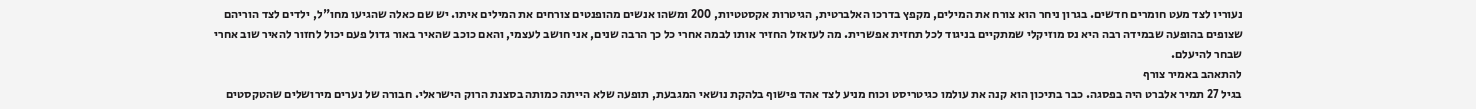נעוריו לצד מעט חומרים חדשים. בגרון ניחר הוא צורח את המילים, מקפץ בדרכו האלברטית, הגיטרות אקסטטיות, 200 ומשהו אנשים מהופנטים צורחים את המילים איתו. יש שם כאלה שהגיעו מחו"ל, ילדים לצד הוריהם שצופים בהופעה שבמידה רבה היא נס מוזיקלי שמתקיים בניגוד לכל תחזית אפשרית. מה לעזאזל החזיר אותו לבמה אחרי כל כך הרבה שנים, אני חושב לעצמי, והאם כוכב שהאיר באור גדול פעם יכול לחזור להאיר שוב אחרי שבחר להיעלם.
להתאהב באמיר צורף
בגיל 27 תמיר אלברט היה בפסגה. כבר בתיכון הוא קנה את עולמו כגיטריסט וכוח מניע לצד אהד פישוף בלהקת נושאי המגבעת, תופעה שלא הייתה כמותה בסצנת הרוק הישראלי. חבורה של נערים מירושלים שהטקסטים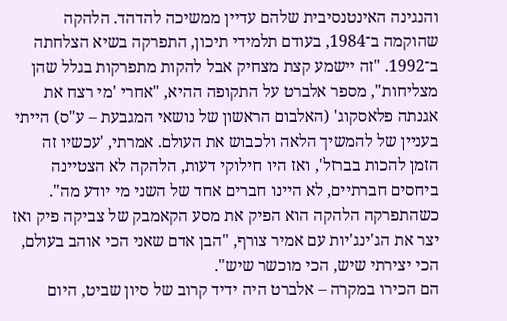והנגינה האינטנסיבית שלהם עדיין ממשיכה להדהד. הלהקה שהוקמה ב־1984, בעודם תלמידי תיכון, התפרקה בשיא הצלחתה ב־1992. "זה יישמע קצת מצחיק אבל להקות מתפרקות בגלל שהן מצליחות", מספר אלברט על התקופה ההיא, "אחרי 'מי רצח את אגנתה פלאסקוג' (האלבום הראשון של נושאי המגבעת – ע"ס) הייתי בעניין של להמשיך הלאה ולכבוש את העולם. אמרתי, 'עכשיו זה הזמן להכות בברזל', ואז היו חילוקי דעות, הלהקה לא הצטיינה ביחסים חברתיים, לא היינו חברים אחד של השני מי יודע מה". כשהתפרקה הלהקה הוא הפיק את מסע הקאמבק של צביקה פיק ואז יצר את הג'ינג'יות עם אמיר צורף, "הבן אדם שאני הכי אוהב בעולם, הכי יצירתי שיש, הכי מוכשר שיש".
הם הכירו במקרה – אלברט היה ידיד קרוב של סיון שביט, היום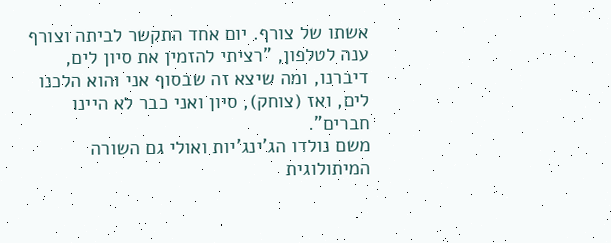אשתו של צורף. יום אחד התקשר לביתה וצורף ענה לטלפון, "רציתי להזמין את סיון לים, דיברנו, ומה שיצא זה שבסוף אני והוא הלכנו לים, ואז (צוחק), סיון ואני כבר לא היינו חברים".
משם נולדו הג'ינג'יות ואולי גם השורה המיתולוגית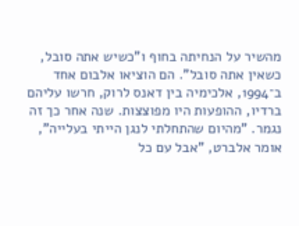מהשיר על הנחיתה בחוף ו"כשיש אתה סובל, כשאין אתה סובל". הם הוציאו אלבום אחד ב־1994, אלכימיה בין דאנס לרוק, חרשו עליהם ברדיו, ההופעות היו מפוצצות. שנה אחר כך זה נגמר. "מהיום שהתחלתי לנגן הייתי בעלייה", אומר אלברט, "אבל עם כל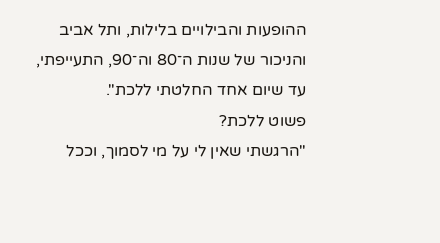ההופעות והבילויים בלילות, ותל אביב והניכור של שנות ה־80 וה־90, התעייפתי, עד שיום אחד החלטתי ללכת".
פשוט ללכת?
"הרגשתי שאין לי על מי לסמוך, וככל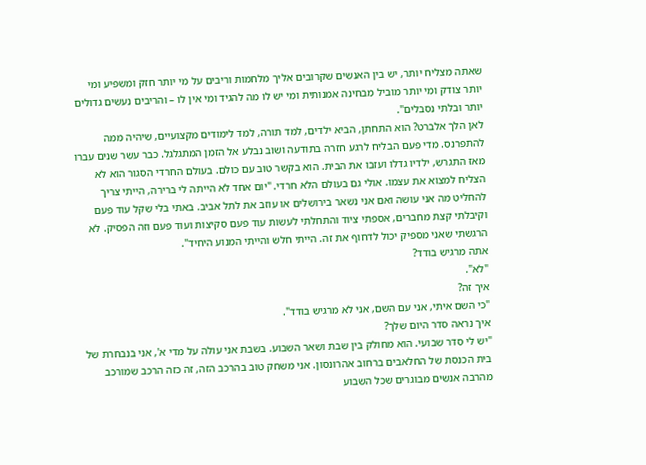שאתה מצליח יותר, יש בין האנשים שקרובים אליך מלחמות וריבים על מי יותר חזק ומשפיע ומי יותר צודק ומי יותר מוביל מבחינה אמנותית ומי יש לו מה להגיד ומי אין לו – והריבים נעשים גדולים יותר ובלתי נסבלים".
לאן הלך אלברט? הוא התחתן, הביא ילדים, למד תורה, למד לימודים מקצועיים, שיהיה ממה להתפרנס. מדי פעם הבליח לרגע חזרה בתודעה ושוב נבלע אל הזמן המתגלגל. כבר עשר שנים עברו מאז התגרש, ילדיו גדלו ועזבו את הבית. הוא בקשר טוב עם כולם. בעולם החרדי הסגור הוא לא הצליח למצוא את עצמו. אולי גם בעולם הלא חרדי. "יום אחד לא הייתה לי ברירה, הייתי צריך להחליט מה אני עושה ואם אני נשאר בירושלים או עוזב את לתל אביב. באתי בלי שקל עוד פעם וקיבלתי קצת מחברים, אספתי ציוד והתחלתי לעשות עוד פעם סקיצות ועוד פעם וזה הפסיק. לא הרגשתי שאני מספיק יכול לדחוף את זה. הייתי חלש והייתי המנוע היחיד".
אתה מרגיש בודד?
"לא".
איך זה?
"כי השם איתי, אני עם השם, אני לא מרגיש בודד".
איך נראה סדר היום שלך?
"יש לי סדר שבועי. הוא מחולק בין שבת ושאר השבוע. בשבת אני עולה על מדי א', אני בנבחרת של בית הכנסת של החלאבים ברחוב אהרונסון. אני משחק טוב בהרכב הזה, זה כזה הרכב שמורכב מהרבה אנשים מבוגרים שכל השבוע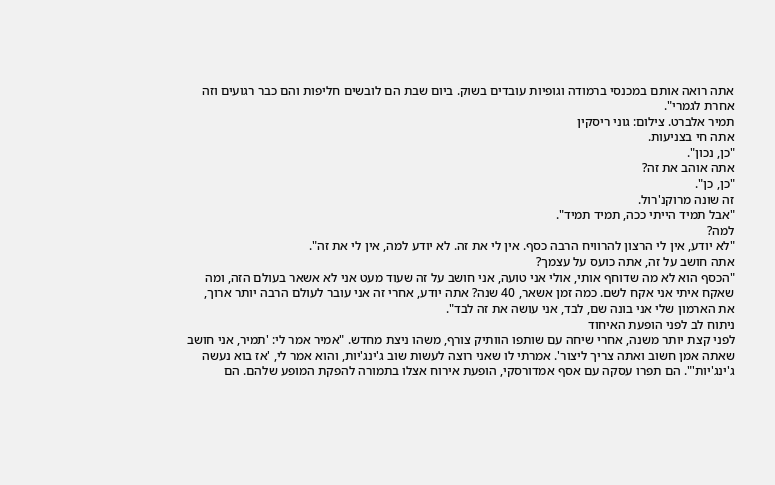אתה רואה אותם במכנסי ברמודה וגופיות עובדים בשוק. ביום שבת הם לובשים חליפות והם כבר רגועים וזה אחרת לגמרי".
תמיר אלברט. צילום: גוני ריסקין
אתה חי בצניעות.
"כן, נכון".
אתה אוהב את זה?
"כן, כן".
זה שונה מרוקנ'רול.
"אבל תמיד הייתי ככה, תמיד תמיד".
למה?
"לא יודע, אין לי הרצון להרוויח הרבה כסף. אין לי את זה. לא יודע למה, אין לי את זה".
אתה חושב על זה, אתה כועס על עצמך?
"הכסף הוא לא מה שדוחף אותי, אולי אני טועה, אני חושב על זה שעוד מעט אני לא אשאר בעולם הזה, ומה שאקח איתי אני אקח לשם. כמה זמן אשאר, 40 שנה? אתה יודע, אחרי זה אני עובר לעולם הרבה יותר ארוך, את הארמון שלי אני בונה שם, לבד, אני עושה את זה לבד".
ניתוח לב לפני הופעת האיחוד
לפני קצת יותר משנה, אחרי שיחה עם שותפו הוותיק צורף, משהו ניצת מחדש. "אמיר אמר לי: 'תמיר, אני חושב שאתה אמן חשוב ואתה צריך ליצור'. אמרתי לו שאני רוצה לעשות שוב ג'ינג'יות, והוא אמר לי, 'אז בוא נעשה ג'ינג'יות'". הם תפרו עסקה עם אסף אמדורסקי, הופעת אירוח אצלו בתמורה להפקת המופע שלהם. הם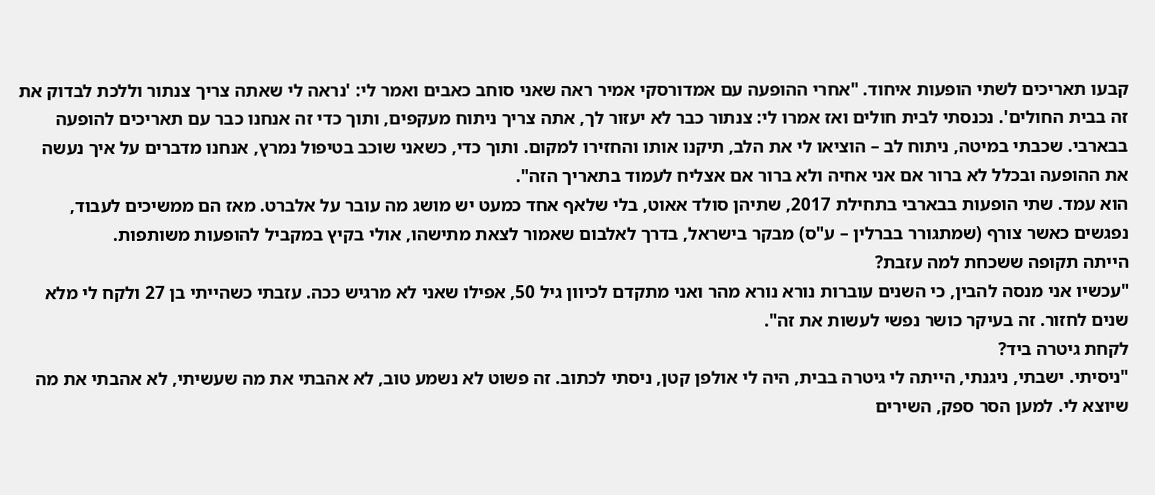קבעו תאריכים לשתי הופעות איחוד. "אחרי ההופעה עם אמדורסקי אמיר ראה שאני סוחב כאבים ואמר לי: 'נראה לי שאתה צריך צנתור וללכת לבדוק את זה בבית החולים'. נכנסתי לבית חולים ואז אמרו לי: צנתור כבר לא יעזור לך, אתה צריך ניתוח מעקפים, ותוך כדי זה אנחנו כבר עם תאריכים להופעה בבארבי. שכבתי במיטה, ניתוח לב – הוציאו לי את הלב, תיקנו אותו והחזירו למקום. ותוך כדי, כשאני שוכב בטיפול נמרץ, אנחנו מדברים על איך נעשה את ההופעה ובכלל לא ברור אם אני אחיה ולא ברור אם אצליח לעמוד בתאריך הזה".
הוא עמד. שתי הופעות בבארבי בתחילת 2017, שתיהן סולד אאוט, בלי שלאף אחד כמעט יש מושג מה עובר על אלברט. מאז הם ממשיכים לעבוד, נפגשים כאשר צורף (שמתגורר בברלין – ע"ס) מבקר בישראל, בדרך לאלבום שאמור לצאת מתישהו, אולי בקיץ במקביל להופעות משותפות.
הייתה תקופה ששכחת למה עזבת?
"עכשיו אני מנסה להבין, כי השנים עוברות נורא נורא מהר ואני מתקדם לכיוון גיל 50, אפילו שאני לא מרגיש ככה. עזבתי כשהייתי בן 27 ולקח לי מלא שנים לחזור. זה בעיקר כושר נפשי לעשות את זה".
לקחת גיטרה ביד?
"ניסיתי. ישבתי, ניגנתי, הייתה לי גיטרה בבית, היה לי אולפן קטן, ניסתי לכתוב. זה פשוט לא נשמע טוב, לא אהבתי את מה שעשיתי, לא אהבתי את מה שיוצא לי. למען הסר ספק, השירים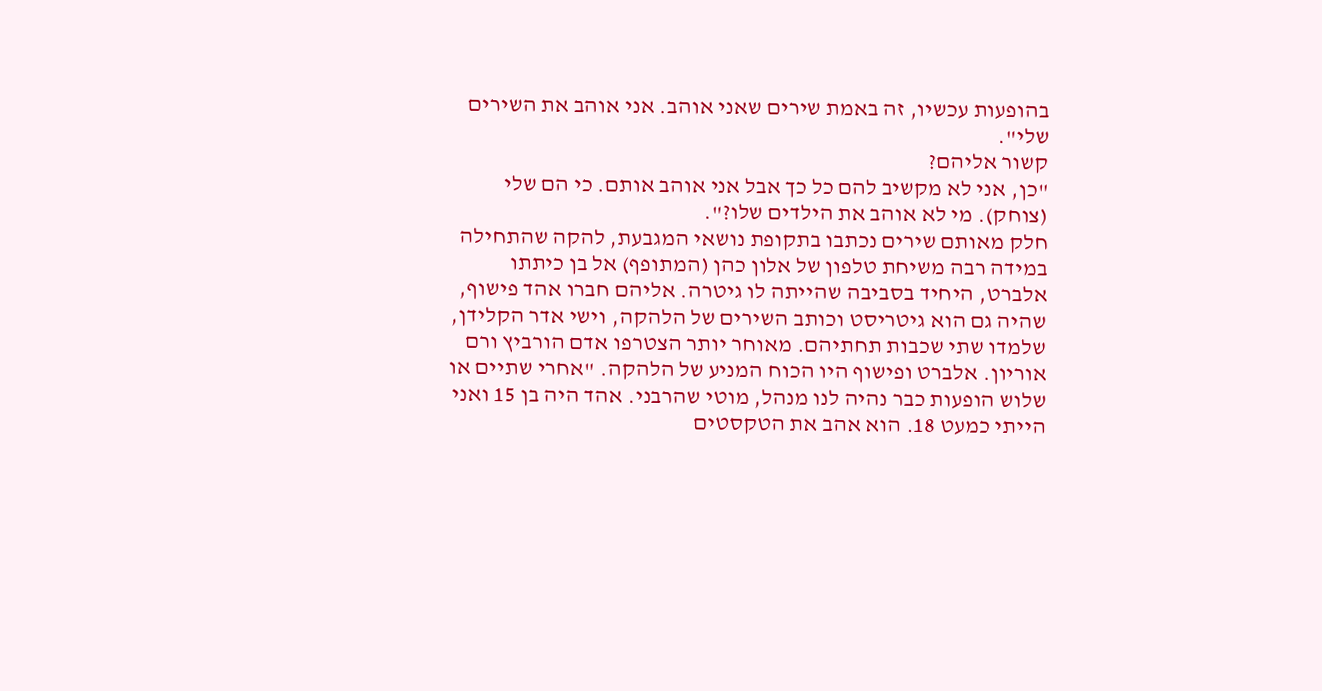בהופעות עכשיו, זה באמת שירים שאני אוהב. אני אוהב את השירים שלי".
קשור אליהם?
"כן, אני לא מקשיב להם כל כך אבל אני אוהב אותם. כי הם שלי (צוחק). מי לא אוהב את הילדים שלו?".
חלק מאותם שירים נכתבו בתקופת נושאי המגבעת, להקה שהתחילה במידה רבה משיחת טלפון של אלון כהן (המתופף) אל בן כיתתו אלברט, היחיד בסביבה שהייתה לו גיטרה. אליהם חברו אהד פישוף, שהיה גם הוא גיטריסט וכותב השירים של הלהקה, וישי אדר הקלידן, שלמדו שתי שכבות תחתיהם. מאוחר יותר הצטרפו אדם הורביץ ורם אוריון. אלברט ופישוף היו הכוח המניע של הלהקה. "אחרי שתיים או שלוש הופעות כבר נהיה לנו מנהל, מוטי שהרבני. אהד היה בן 15 ואני הייתי כמעט 18. הוא אהב את הטקסטים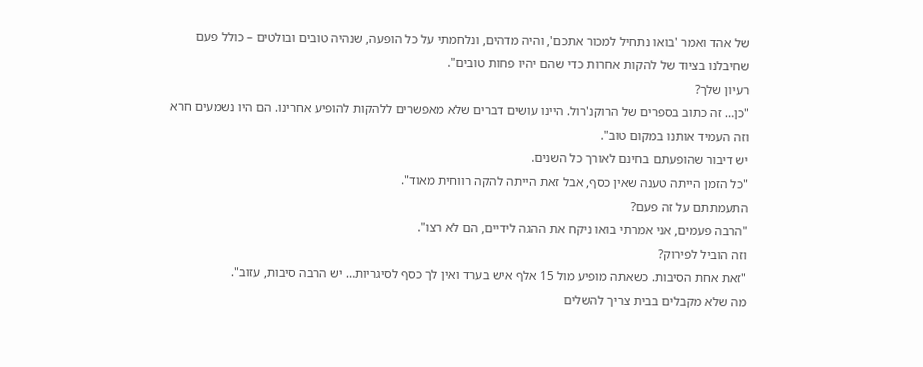של אהד ואמר 'בואו נתחיל למכור אתכם', והיה מדהים, ונלחמתי על כל הופעה, שנהיה טובים ובולטים – כולל פעם שחיבלנו בציוד של להקות אחרות כדי שהם יהיו פחות טובים".
רעיון שלך?
"כן… זה כתוב בספרים של הרוקנ'רול. היינו עושים דברים שלא מאפשרים ללהקות להופיע אחרינו. הם היו נשמעים חרא וזה העמיד אותנו במקום טוב".
יש דיבור שהופעתם בחינם לאורך כל השנים.
"כל הזמן הייתה טענה שאין כסף, אבל זאת הייתה להקה רווחית מאוד".
התעמתתם על זה פעם?
"הרבה פעמים, אני אמרתי בואו ניקח את ההגה לידיים, הם לא רצו".
וזה הוביל לפירוק?
"זאת אחת הסיבות. כשאתה מופיע מול 15 אלף איש בערד ואין לך כסף לסיגריות… יש הרבה סיבות, עזוב".
מה שלא מקבלים בבית צריך להשלים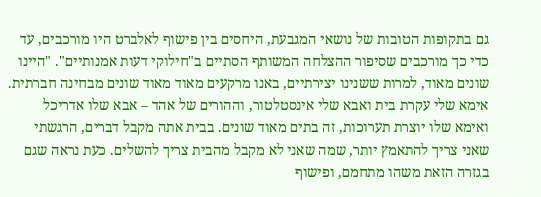גם בתקופות הטובות של נושאי המגבעת, היחסים בין פישוף לאלברט היו מורכבים, עד כדי כך מורכבים שסיפור ההצלחה המשותף הסתיים ב"חילוקי דעות אמנותיים". "היינו שונים מאוד, למרות ששנינו יצירתיים, באנו מרקעים מאוד מאוד שונים מבחינה חברתית. אימא שלי עקרת בית ואבא שלי אינסטלטור, וההורים של אהד – אבא שלו אדריכל ואימא שלו יוצרת תערוכות, זה בתים מאוד שונים. בבית אתה מקבל דברים, הרגשתי שאני צריך להתאמץ יותר, שמה שאני לא מקבל מהבית צריך להשלים. כעת נראה שגם בגזרה הזאת משהו מתחמם, ופישוף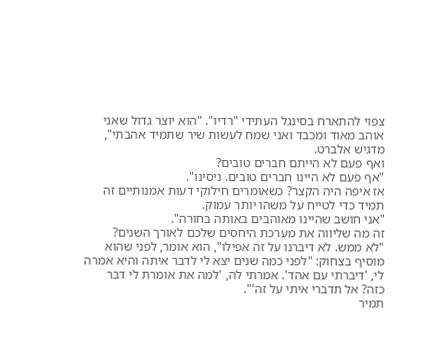צפוי להתארח בסינגל העתידי "רדיו". "הוא יוצר גדול שאני אוהב מאוד ומכבד ואני שמח לעשות שיר שתמיד אהבתי", מדגיש אלברט.
ואף פעם לא הייתם חברים טובים?
"אף פעם לא היינו חברים טובים. ניסינו".
אז איפה היה הקצר? כשאומרים חילוקי דעות אמנותיים זה תמיד כדי לטייח על משהו יותר עמוק.
"אני חושב שהיינו מאוהבים באותה בחורה".
זה מה שליווה את מערכת היחסים שלכם לאורך השנים?
"לא ממש. לא דיברנו על זה אפילו", הוא אומר, לפני שהוא מוסיף בצחוק: "לפני כמה שנים יצא לי לדבר איתה והיא אמרה לי, 'דיברתי עם אהד'. אמרתי לה, 'למה את אומרת לי דבר כזה? אל תדברי איתי על זה'".
תמיר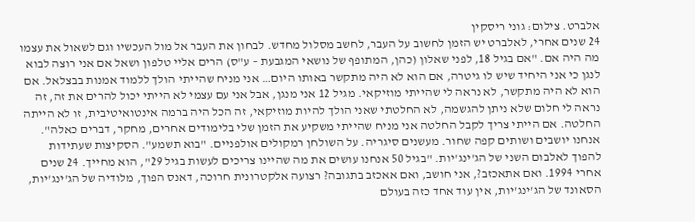אלברט. צילום: גוני ריסקין
24 שנים אחרי, לאלברט יש הזמן לחשוב על העבר, לחשב מסלול מחדש. לבחון את העבר אל מול העכשיו וגם לשאול את עצמו מה היה אם. "אם בגיל 18, לפני שאלון (כהן, המתופף של נושאי המגבעת – ע"ס) הרים אליי טלפון ושאל אם אני רוצה לבוא לנגן כי אני היחיד שיש לו גיטרה, אם הוא לא היה מתקשר באותו היום… אני מניח שהייתי הולך ללמוד אמנות בבצלאל. אם הוא לא היה מתקשר, לא נראה לי שהייתי מוזיקאי. מגיל 12 אני מנגן, אבל אני עם עצמי לא הייתי יכול להרים את זה, זה נראה לי חלום שלא ניתן להגשמה, לא החלטתי שאני הולך להיות מוזיקאי, זה הכל היה ברמה אינטואיטיבית, זו לא הייתה החלטה. אם הייתי צריך לקבל החלטה אני מניח שהייתי משקיע את הזמן שלי בלימודים אחרים, מחקר, דברים כאלה".
אנחנו יושבים ושותים קפה שחור. מעשנים סיגריה. על השולחן רמקולים אולפניים. "בוא תשמע". הסקיצות שעתידות להפוך לאלבום השני של הג'ינג'יות. "בגיל 50 אנחנו עושים את מה שהיינו צריכים לעשות בגיל 29", הוא מחייך. 24 שנים אחרי 1994. ואם אתאכזב?, אני חושב, ואם אאכזב בתגובה? רצועה אלקטרונית חרוכה, דאנס הפוך, מלודיה של הג'ינג'יות, הסאונד של הג'ינג'יות, אין עוד אחד כזה בעולם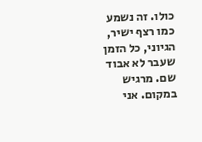כולו. זה נשמע כמו רצף ישיר, הגיוני, כל הזמן שעבר לא אבוד שם. מרגיש במקום. אני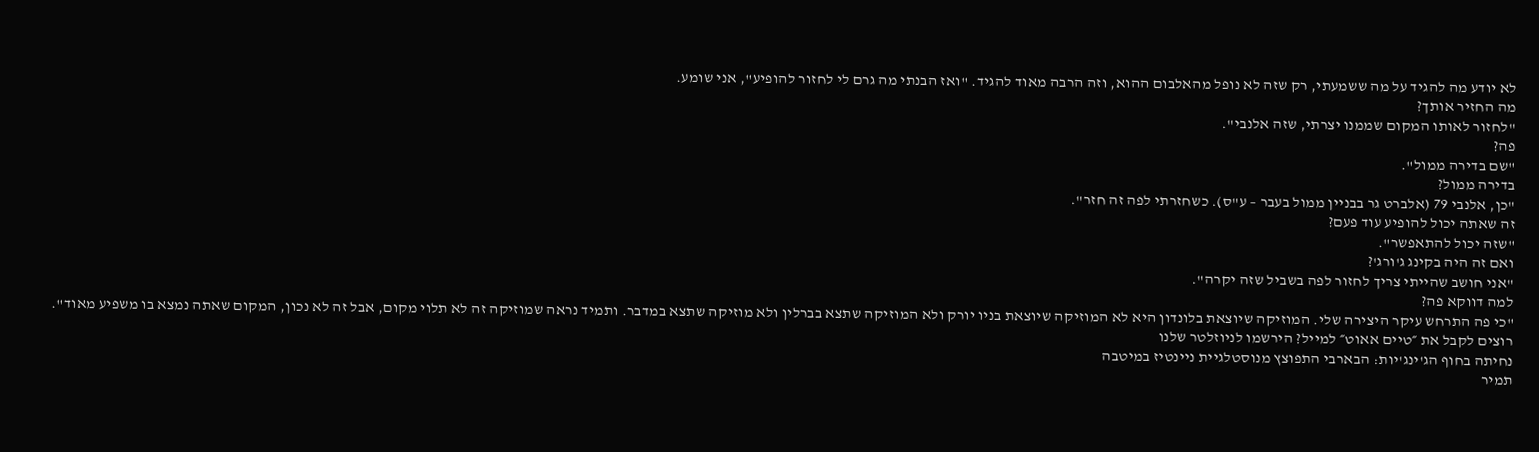לא יודע מה להגיד על מה ששמעתי, רק שזה לא נופל מהאלבום ההוא, וזה הרבה מאוד להגיד. "ואז הבנתי מה גרם לי לחזור להופיע", אני שומע.
מה החזיר אותך?
"לחזור לאותו המקום שממנו יצרתי, שזה אלנבי".
פה?
"שם בדירה ממול".
בדירה ממול?
"כן, אלנבי 79 (אלברט גר בבניין ממול בעבר – ע"ס). כשחזרתי לפה זה חזר".
זה שאתה יכול להופיע עוד פעם?
"שזה יכול להתאפשר".
ואם זה היה בקינג ג'ורג'?
"אני חושב שהייתי צריך לחזור לפה בשביל שזה יקרה".
למה דווקא פה?
"כי פה התרחש עיקר היצירה שלי. המוזיקה שיוצאת בלונדון היא לא המוזיקה שיוצאת בניו יורק ולא המוזיקה שתצא בברלין ולא מוזיקה שתצא במדבר. ותמיד נראה שמוזיקה זה לא תלוי מקום, אבל זה לא נכון, המקום שאתה נמצא בו משפיע מאוד".
רוצים לקבל את ״טיים אאוט״ למייל? הירשמו לניוזלטר שלנו
נחיתה בחוף הג'ינג'יות: הבארבי התפוצץ מנוסטלגיית ניינטיז במיטבה
תמיר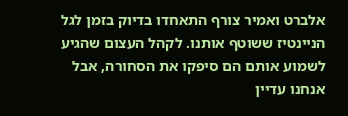אלברט ואמיר צורף התאחדו בדיוק בזמן לגל הניינטיז ששוטף אותנו. לקהל העצום שהגיע לשמוע אותם הם סיפקו את הסחורה, אבל אנחנו עדיין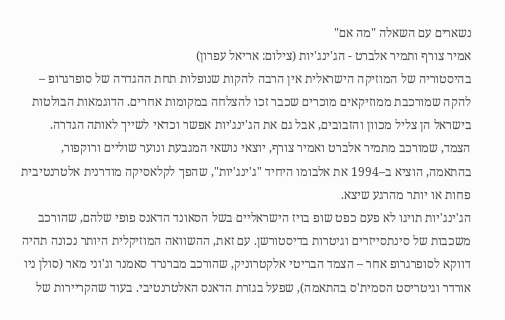נשארים עם השאלה "מה אם"
אמיר צורף ותמיר אלברט - הג'ינג'יות (צילום: אריאל עפרון)
בהיסטוריה של המוזיקה הישראלית אין הרבה להקות שנופלות תחת ההגדרה של סופרגרופ – להקה שמורכבת ממוזיקאים מוכרים שכבר זכו להצלחה במקומות אחרים. הדוגמאות הבולטות בישראל הן צליל מכוון והזבובים, אבל גם את הג'ינג'יות אפשר וכדאי לשייך לאותה הגדרה. הצמד, שמורכב מתמיר אלברט ואמיר צורף, יוצאי נושאי המגבעת ונוער שוליים ורוקפור, בהתאמה, הוציא ב–1994 את אלבומו היחיד "ג'ינג'יות", שהפך לקלאסיקה מודרנית אלטרנטיבית פחות או יותר מהרגע שיצא.
הג'ינג'יות תויגו לא פעם כפט שופ בויז הישראליים בשל הסאונד הדאנס פופי שלהם, שהורכב משכבות של סינתסייזרים וגיטרות בדיסטורשן. עם זאת, ההשוואה המוזיקלית היותר נכונה תהיה דווקא לסופרגרופ אחר – הצמד הבריטי אלקטרוניק, שהורכב מברנרד סאמנר וג'וני מאר (סולן ניו אורדר וגיטריסט הסמית'ס בהתאמה), שפעל בגזרת הדאנס האלטרנטיבי. בעוד שהקריירות של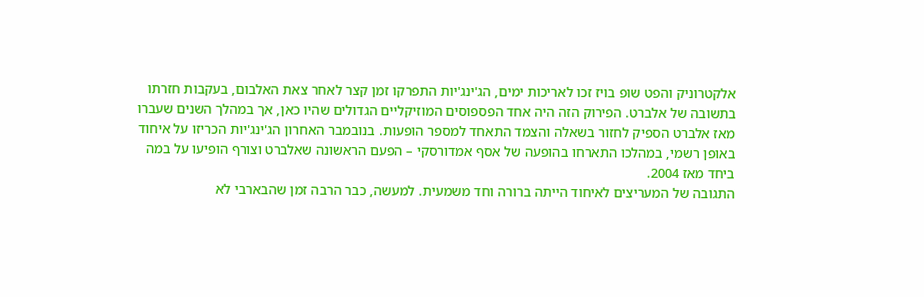אלקטרוניק והפט שופ בויז זכו לאריכות ימים, הג'ינג'יות התפרקו זמן קצר לאחר צאת האלבום, בעקבות חזרתו בתשובה של אלברט. הפירוק הזה היה אחד הפספוסים המוזיקליים הגדולים שהיו כאן, אך במהלך השנים שעברו מאז אלברט הספיק לחזור בשאלה והצמד התאחד למספר הופעות. בנובמבר האחרון הג'ינג'יות הכריזו על איחוד באופן רשמי, במהלכו התארחו בהופעה של אסף אמדורסקי – הפעם הראשונה שאלברט וצורף הופיעו על במה ביחד מאז 2004.
התגובה של המעריצים לאיחוד הייתה ברורה וחד משמעית. למעשה, כבר הרבה זמן שהבארבי לא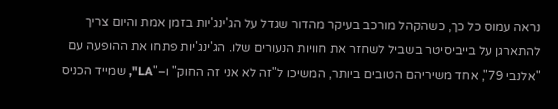נראה עמוס כל כך, כשהקהל מורכב בעיקר מהדור שגדל על הג'ינג'יות בזמן אמת והיום צריך להתארגן על בייביסיטר בשביל לשחזר את חוויות הנעורים שלו. הג'ינג'יות פתחו את ההופעה עם "אלנבי 79", אחד משיריהם הטובים ביותר, המשיכו ל"זה לא אני זה החוק" ו–"LA", שמייד הכניס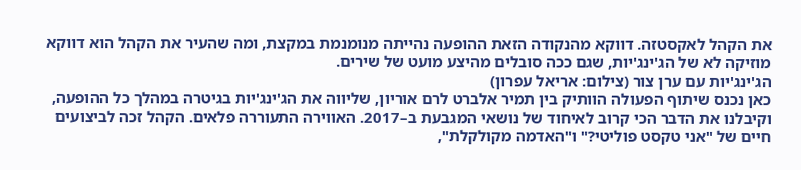את הקהל לאקסטזה. דווקא מהנקודה הזאת ההופעה נהייתה מנומנמת במקצת, ומה שהעיר את הקהל הוא דווקא מוזיקה לא של הג'ינג'יות, שגם ככה סובלים מהיצע מועט של שירים.
הג'ינג'יות עם ערן צור (צילום: אריאל עפרון)
כאן נכנס שיתוף הפעולה הוותיק בין תמיר אלברט לרם אוריון, שליווה את הג'ינג'יות בגיטרה במהלך כל ההופעה, וקיבלנו את הדבר הכי קרוב לאיחוד של נושאי המגבעת ב–2017. האווירה התעוררה פלאים. הקהל זכה לביצועים חיים של "אני טקסט פוליטי?" ו"האדמה מקולקלת",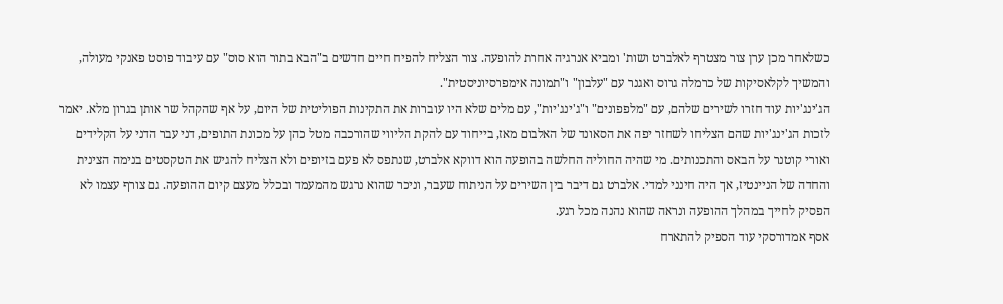כשלאחר מכן ערן צור מצטרף לאלברט ושות' ומביא אנרגיה אחרת להופעה. צור הצליח להפיח חיים חדשים ב"הבא בתור הוא סוס" עם עיבוד פוסט פאנקי מעולה, והמשיך לקלאסיקות של כרמלה גרוס ואגנר עם "עלבון" ו"תמונה אימפרסיוניסטית".
הג'ינג'יות עוד חזרו לשירים שלהם, עם "מלפפונים" ו"ג'ינג'יות", עם מלים שלא היו עוברות את התקינות הפוליטית של היום, על אף שהקהל שר אותן בגרון מלא. יאמר לזכות הג'ינג'יות שהם הצליחו לשחזר יפה את הסאונד של האלבום מאז, בייחוד עם להקת הליווי שהורכבה מטל כהן על מכונת התופים, דני עבר הדני על הקלידים ואורי קוטנר על הבאס והתכנותים. מי שהיה החוליה החלשה בהופעה הוא דווקא אלברט, שנתפס לא פעם בזיופים ולא הצליח להגיש את הטקסטים בנימה הצינית והחדה של הניינטיז, אך היה חינני למדי. אלברט גם דיבר בין השירים על הניתוח שעבר, וניכר שהוא נרגש מהמעמד ובכלל מעצם קיום ההופעה. גם צורף עצמו לא הפסיק לחייך במהלך ההופעה ונראה שהוא נהנה מכל רגע.
אסף אמדורסקי עוד הספיק להתארח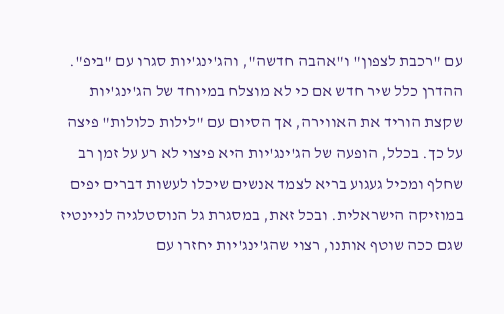עם "רכבת לצפון" ו"אהבה חדשה", והג'ינג'יות סגרו עם "ביפ". ההדרן כלל שיר חדש אם כי לא מוצלח במיוחד של הג'ינג'יות שקצת הוריד את האווירה, אך הסיום עם "לילות כלולות" פיצה על כך. בכלל, הופעה של הג'ינג'יות היא פיצוי לא רע על זמן רב שחלף ומכיל געגוע בריא לצמד אנשים שיכלו לעשות דברים יפים במוזיקה הישראלית. ובכל זאת, במסגרת גל הנוסטלגיה לניינטיז שגם ככה שוטף אותנו, רצוי שהג'ינג'יות יחזרו עם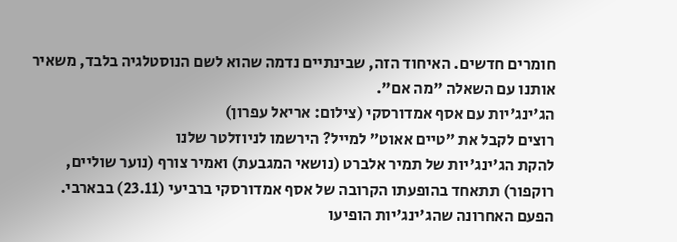חומרים חדשים. האיחוד הזה, שבינתיים נדמה שהוא לשם הנוסטלגיה בלבד, משאיר אותנו עם השאלה "מה אם".
הג'ינג'יות עם אסף אמדורסקי (צילום: אריאל עפרון)
רוצים לקבל את ״טיים אאוט״ למייל? הירשמו לניוזלטר שלנו
להקת הג'ינג'יות של תמיר אלברט (נושאי המגבעת) ואמיר צורף (נוער שוליים, רוקפור) תתאחד בהופעתו הקרובה של אסף אמדורסקי ברביעי (23.11) בבארבי. הפעם האחרונה שהג'ינג'יות הופיעו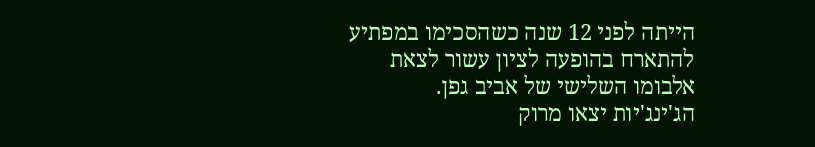הייתה לפני 12 שנה כשהסכימו במפתיע להתארח בהופעה לציון עשור לצאת אלבומו השלישי של אביב גפן.
הג'ינג'יות יצאו מרוק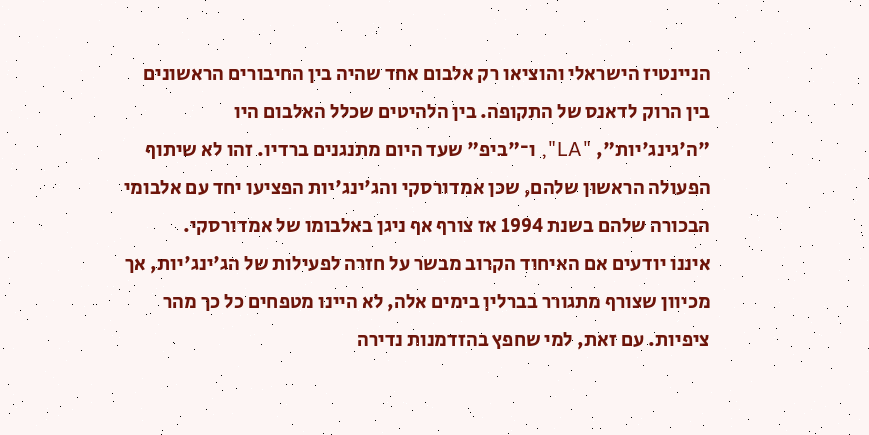הניינטיז הישראלי והוציאו רק אלבום אחד שהיה בין החיבורים הראשונים בין הרוק לדאנס של התקופה. בין הלהיטים שכלל האלבום היו "ה'גינג'יות", "LA", ו־"ביפ" שעד היום מתנגנים ברדיו. זהו לא שיתוף הפעולה הראשון שלהם, שכן אמדורסקי והג'ינג'יות הפציעו יחד עם אלבומי הבכורה שלהם בשנת 1994 אז צורף אף ניגן באלבומו של אמדורסקי.
איננו יודעים אם האיחוד הקרוב מבשר על חזרה לפעילות של הג'ינג'יות, אך מכיוון שצורף מתגורר בברלין בימים אלה, לא היינו מטפחים כל כך מהר ציפיות. עם זאת, למי שחפץ בהזדמנות נדירה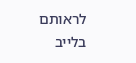לראותם בלייב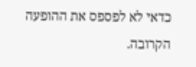כדאי לא לפספס את ההופעה הקרובה.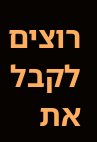רוצים לקבל את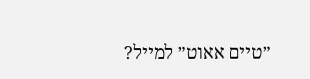״טיים אאוט״ למייל?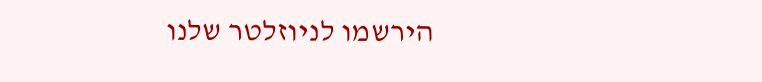הירשמו לניוזלטר שלנו